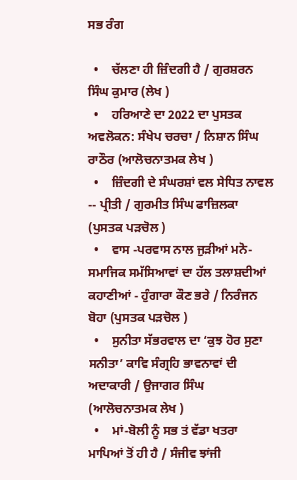ਸਭ ਰੰਗ

  •    ਚੱਲਣਾ ਹੀ ਜ਼ਿੰਦਗੀ ਹੈ / ਗੁਰਸ਼ਰਨ ਸਿੰਘ ਕੁਮਾਰ (ਲੇਖ )
  •    ਹਰਿਆਣੇ ਦਾ 2022 ਦਾ ਪੁਸਤਕ ਅਵਲੋਕਨ: ਸੰਖੇਪ ਚਰਚਾ / ਨਿਸ਼ਾਨ ਸਿੰਘ ਰਾਠੌਰ (ਆਲੋਚਨਾਤਮਕ ਲੇਖ )
  •    ਜ਼ਿੰਦਗੀ ਦੇ ਸੰਘਰਸ਼ਾਂ ਵਲ ਸੇਧਿਤ ਨਾਵਲ -- ਪ੍ਰੀਤੀ / ਗੁਰਮੀਤ ਸਿੰਘ ਫਾਜ਼ਿਲਕਾ (ਪੁਸਤਕ ਪੜਚੋਲ )
  •    ਵਾਸ -ਪਰਵਾਸ ਨਾਲ ਜੁੜੀਆਂ ਮਨੋ- ਸਮਾਜਿਕ ਸਮੱਸਿਆਵਾਂ ਦਾ ਹੱਲ ਤਲਾਸ਼ਦੀਆਂ ਕਹਾਣੀਆਂ - ਹੁੰਗਾਰਾ ਕੌਣ ਭਰੇ / ਨਿਰੰਜਨ ਬੋਹਾ (ਪੁਸਤਕ ਪੜਚੋਲ )
  •    ਸੁਨੀਤਾ ਸੱਭਰਵਾਲ ਦਾ ‘ਕੁਝ ਹੋਰ ਸੁਣਾ ਸਨੀਤਾ’ ਕਾਵਿ ਸੰਗ੍ਰਹਿ ਭਾਵਨਾਵਾਂ ਦੀ ਅਦਾਕਾਰੀ / ਉਜਾਗਰ ਸਿੰਘ (ਆਲੋਚਨਾਤਮਕ ਲੇਖ )
  •    ਮਾਂ-ਬੋਲੀ ਨੂੰ ਸਭ ਤਂ ਵੱਡਾ ਖਤਰਾ ਮਾਪਿਆਂ ਤੋਂ ਹੀ ਹੈ / ਸੰਜੀਵ ਝਾਂਜੀ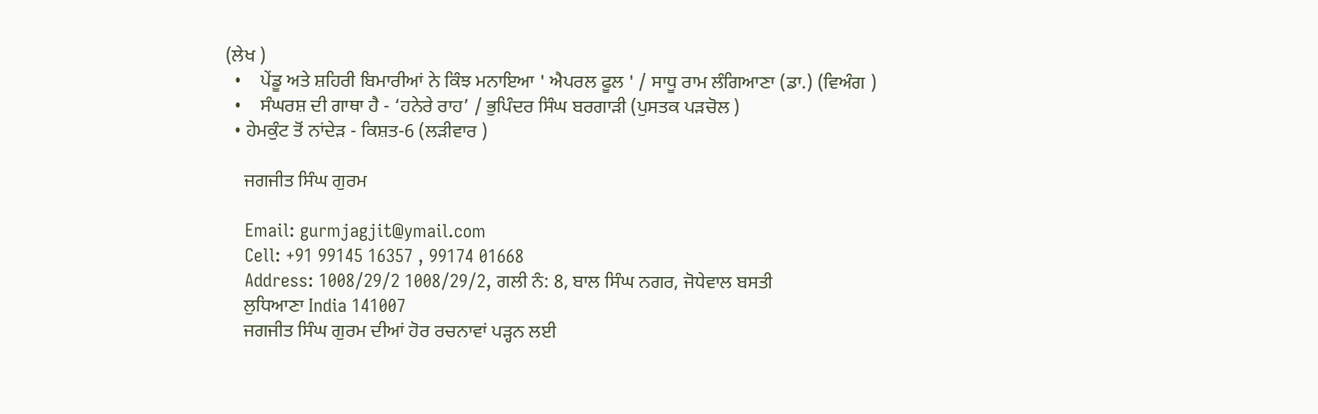(ਲੇਖ )
  •    ਪੇਂਡੂ ਅਤੇ ਸ਼ਹਿਰੀ ਬਿਮਾਰੀਆਂ ਨੇ ਕਿੰਝ ਮਨਾਇਆ ' ਐਪਰਲ ਫੂਲ ' / ਸਾਧੂ ਰਾਮ ਲੰਗਿਆਣਾ (ਡਾ.) (ਵਿਅੰਗ )
  •    ਸੰਘਰਸ਼ ਦੀ ਗਾਥਾ ਹੈ - ‘ਹਨੇਰੇ ਰਾਹ’ / ਭੁਪਿੰਦਰ ਸਿੰਘ ਬਰਗਾੜੀ (ਪੁਸਤਕ ਪੜਚੋਲ )
  • ਹੇਮਕੁੰਟ ਤੋਂ ਨਾਂਦੇੜ - ਕਿਸ਼ਤ-6 (ਲੜੀਵਾਰ )

    ਜਗਜੀਤ ਸਿੰਘ ਗੁਰਮ

    Email: gurmjagjit@ymail.com
    Cell: +91 99145 16357 , 99174 01668
    Address: 1008/29/2 1008/29/2, ਗਲੀ ਨੰ: 8, ਬਾਲ ਸਿੰਘ ਨਗਰ, ਜੋਧੇਵਾਲ ਬਸਤੀ
    ਲੁਧਿਆਣਾ India 141007
    ਜਗਜੀਤ ਸਿੰਘ ਗੁਰਮ ਦੀਆਂ ਹੋਰ ਰਚਨਾਵਾਂ ਪੜ੍ਹਨ ਲਈ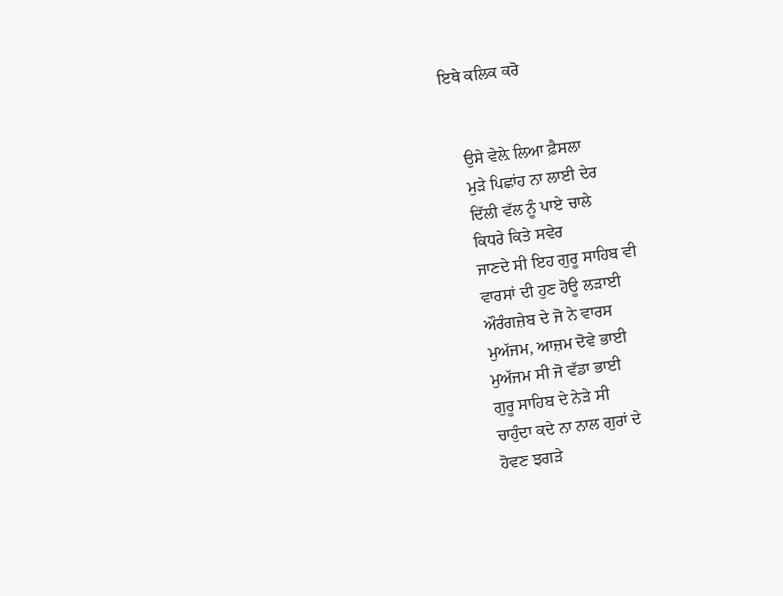ਇਥੇ ਕਲਿਕ ਕਰੋ


    ਉਸੇ ਵੇਲ਼ੇ ਲਿਆ ਫ਼ੈਸਲਾ
    ਮੁੜੇ ਪਿਛਾਂਹ ਨਾ ਲਾਈ ਦੇਰ
    ਦਿੱਲੀ ਵੱਲ ਨੂੰ ਪਾਏ ਚਾਲੇ
    ਕਿਧਰੇ ਕਿਤੇ ਸਵੇਰ
    ਜਾਣਦੇ ਸੀ ਇਹ ਗੁਰੂ ਸਾਹਿਬ ਵੀ
    ਵਾਰਸਾਂ ਦੀ ਹੁਣ ਹੋਊ ਲੜਾਈ
    ਔਰੰਗਜ਼ੇਬ ਦੇ ਜੋ ਨੇ ਵਾਰਸ
    ਮੁਅੱਜਮ, ਆਜ਼ਮ ਦੋਵੇ ਭਾਈ
    ਮੁਅੱਜਮ ਸੀ ਜੋ ਵੱਡਾ ਭਾਈ
    ਗੁਰੂ ਸਾਹਿਬ ਦੇ ਨੇੜੇ ਸੀ
    ਚਾਹੁੰਦਾ ਕਦੇ ਨਾ ਨਾਲ ਗੁਰਾਂ ਦੇ
    ਹੋਵਣ ਝਗੜੇ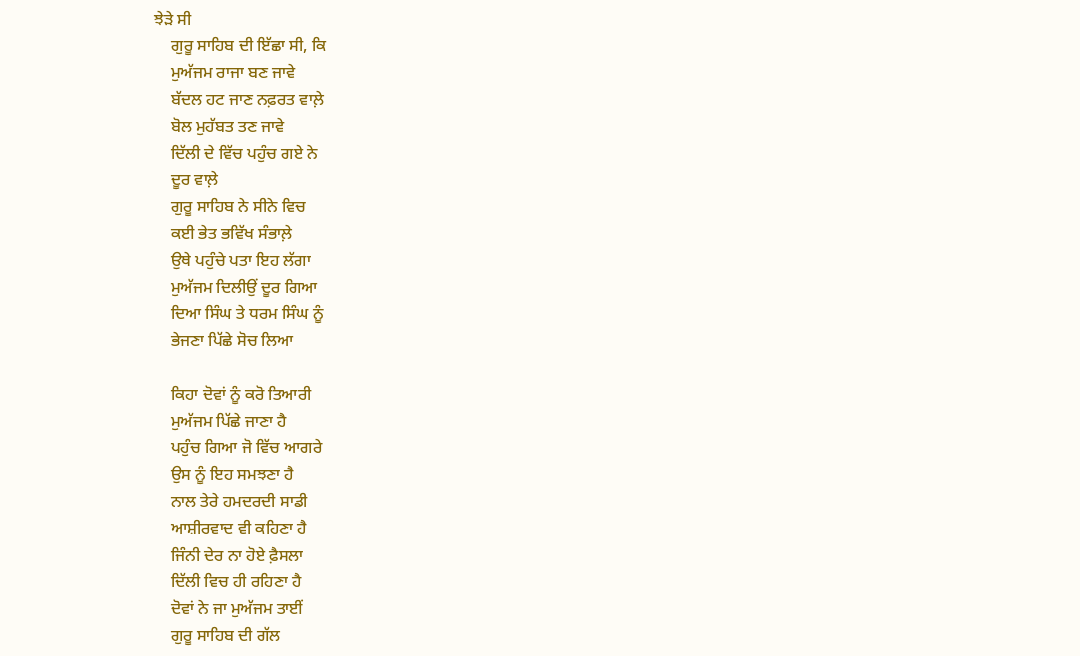ਝੇੜੇ ਸੀ
    ਗੁਰੂ ਸਾਹਿਬ ਦੀ ਇੱਛਾ ਸੀ, ਕਿ
    ਮੁਅੱਜਮ ਰਾਜਾ ਬਣ ਜਾਵੇ
    ਬੱਦਲ ਹਟ ਜਾਣ ਨਫ਼ਰਤ ਵਾਲ਼ੇ
    ਬੋਲ ਮੁਹੱਬਤ ਤਣ ਜਾਵੇ
    ਦਿੱਲੀ ਦੇ ਵਿੱਚ ਪਹੁੰਚ ਗਏ ਨੇ
    ਦੂਰ ਵਾਲ਼ੇ
    ਗੁਰੂ ਸਾਹਿਬ ਨੇ ਸੀਨੇ ਵਿਚ
    ਕਈ ਭੇਤ ਭਵਿੱਖ ਸੰਭਾਲ਼ੇ
    ਉਥੇ ਪਹੁੰਚੇ ਪਤਾ ਇਹ ਲੱਗਾ
    ਮੁਅੱਜਮ ਦਿਲੀਉਂ ਦੂਰ ਗਿਆ
    ਦਿਆ ਸਿੰਘ ਤੇ ਧਰਮ ਸਿੰਘ ਨੂੰ
    ਭੇਜਣਾ ਪਿੱਛੇ ਸੋਚ ਲਿਆ

    ਕਿਹਾ ਦੋਵਾਂ ਨੂੰ ਕਰੋ ਤਿਆਰੀ
    ਮੁਅੱਜਮ ਪਿੱਛੇ ਜਾਣਾ ਹੈ
    ਪਹੁੰਚ ਗਿਆ ਜੋ ਵਿੱਚ ਆਗਰੇ
    ਉਸ ਨੂੰ ਇਹ ਸਮਝਣਾ ਹੈ
    ਨਾਲ ਤੇਰੇ ਹਮਦਰਦੀ ਸਾਡੀ
    ਆਸ਼ੀਰਵਾਦ ਵੀ ਕਹਿਣਾ ਹੈ
    ਜਿੰਨੀ ਦੇਰ ਨਾ ਹੋਏ ਫ਼ੈਸਲਾ
    ਦਿੱਲੀ ਵਿਚ ਹੀ ਰਹਿਣਾ ਹੈ
    ਦੋਵਾਂ ਨੇ ਜਾ ਮੁਅੱਜਮ ਤਾਈਂ
    ਗੁਰੂ ਸਾਹਿਬ ਦੀ ਗੱਲ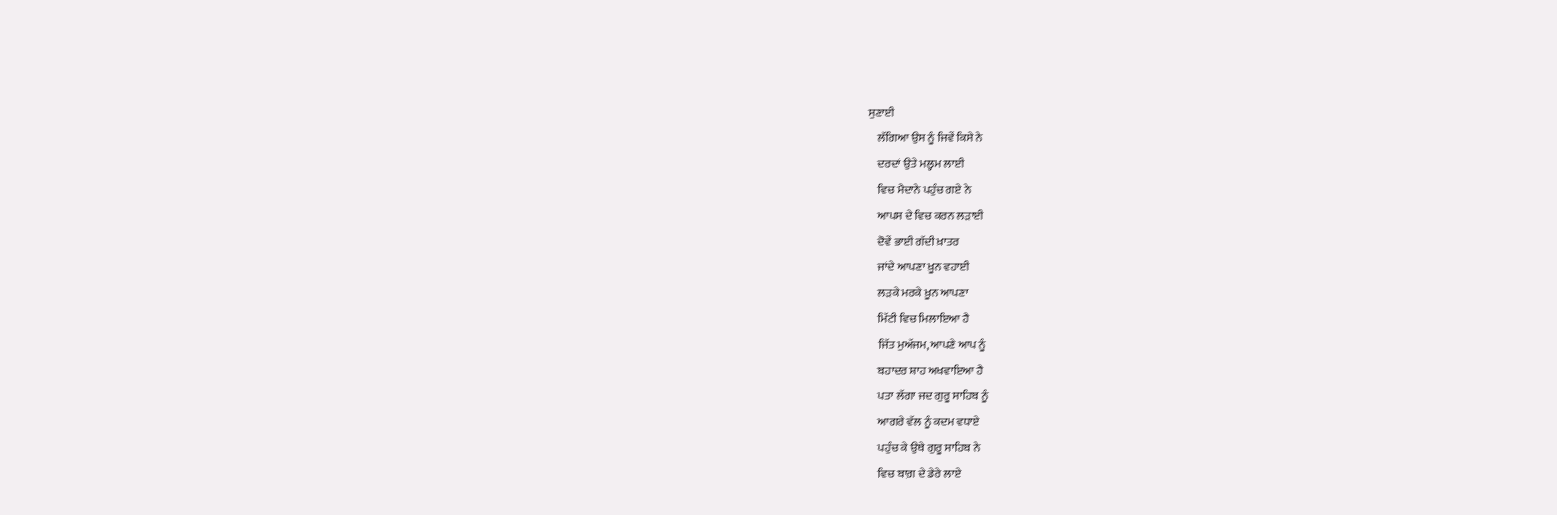ਸੁਣਾਈ
    ਲੱਗਿਆ ਉਸ ਨੂੰ ਜਿਵੇਂ ਕਿਸੇ ਨੇ
    ਦਰਦਾਂ ਉਤੇ ਮਲ੍ਹਮ ਲਾਈ
    ਵਿਚ ਮੈਦਾਨੇ ਪਹੁੰਚ ਗਏ ਨੇ
    ਆਪਸ ਦੇ ਵਿਚ ਕਰਨ ਲੜਾਈ
    ਦੋਵੇਂ ਭਾਈ ਗੱਦੀ ਖ਼ਾਤਰ
    ਜਾਂਦੇ ਆਪਣਾ ਖ਼ੂਨ ਵਹਾਈ
    ਲੜਕੇ ਮਰਕੇ ਖ਼ੂਨ ਆਪਣਾ
    ਮਿੱਟੀ ਵਿਚ ਮਿਲਾਇਆ ਹੈ
    ਜਿੱਤ ਮੁਅੱਜਮ, ਆਪਣੇ ਆਪ ਨੂੰ
    ਬਹਾਦਰ ਸ਼ਾਹ ਅਖਵਾਇਆ ਹੈ
    ਪਤਾ ਲੱਗਾ ਜਦ ਗੁਰੂ ਸਾਹਿਬ ਨੂੰ
    ਆਗਰੇ ਵੱਲ ਨੂੰ ਕਦਮ ਵਧਾਏ
    ਪਹੁੰਚ ਕੇ ਉਥੇ ਗੁਰੂ ਸਾਹਿਬ ਨੇ
    ਵਿਚ ਬਾਗ਼ ਦੇ ਡੇਰੇ ਲਾਏ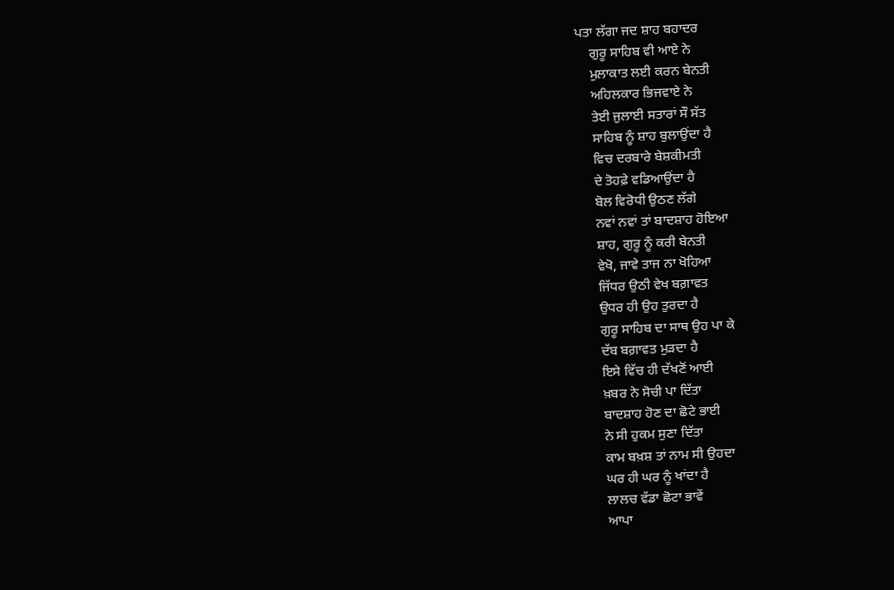ਪਤਾ ਲੱਗਾ ਜਦ ਸ਼ਾਹ ਬਹਾਦਰ
    ਗੁਰੂ ਸਾਹਿਬ ਵੀ ਆਏ ਨੇ
    ਮੁਲਾਕਾਤ ਲਈ ਕਰਨ ਬੇਨਤੀ
    ਅਹਿਲਕਾਰ ਭਿਜਵਾਏ ਨੇ
    ਤੇਈ ਜੁਲਾਈ ਸਤਾਰਾਂ ਸੌ ਸੱਤ
    ਸਾਹਿਬ ਨੂੰ ਸ਼ਾਹ ਬੁਲਾਉਂਦਾ ਹੈ
    ਵਿਚ ਦਰਬਾਰੇ ਬੇਸ਼ਕੀਮਤੀ
    ਦੇ ਤੋਹਫ਼ੇ ਵਡਿਆਉਂਦਾ ਹੈ
    ਬੋਲ ਵਿਰੋਧੀ ਉਠਣ ਲੱਗੇ
    ਨਵਾਂ ਨਵਾਂ ਤਾਂ ਬਾਦਸ਼ਾਹ ਹੋਇਆ
    ਸ਼ਾਹ, ਗੁਰੂ ਨੂੰ ਕਰੀ ਬੇਨਤੀ
    ਵੇਖੋ, ਜਾਵੇ ਤਾਜ ਨਾ ਖੋਹਿਆ
    ਜਿੱਧਰ ਉਠੀ ਵੇਖ ਬਗ਼ਾਵਤ
    ਉਧਰ ਹੀ ਉਹ ਤੁਰਦਾ ਹੈ
    ਗੁਰੂ ਸਾਹਿਬ ਦਾ ਸਾਥ ਉਹ ਪਾ ਕੇ
    ਦੱਬ ਬਗ਼ਾਵਤ ਮੁੜਦਾ ਹੈ
    ਇਸੇ ਵਿੱਚ ਹੀ ਦੱਖਣੋਂ ਆਈ
    ਖ਼ਬਰ ਨੇ ਸੋਚੀ ਪਾ ਦਿੱਤਾ
    ਬਾਦਸ਼ਾਹ ਹੋਣ ਦਾ ਛੋਟੇ ਭਾਈ
    ਨੇ ਸੀ ਹੁਕਮ ਸੁਣਾ ਦਿੱਤਾ
    ਕਾਮ ਬਖ਼ਸ਼ ਤਾਂ ਨਾਮ ਸੀ ਉਹਦਾ
    ਘਰ ਹੀ ਘਰ ਨੂੰ ਖਾਂਦਾ ਹੈ
    ਲਾਲਚ ਵੱਡਾ ਛੋਟਾ ਭਾਵੇਂ
    ਆਪਾ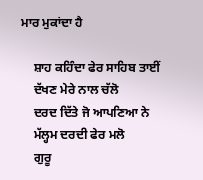ਮਾਰ ਮੁਕਾਂਦਾ ਹੈ

    ਸ਼ਾਹ ਕਹਿੰਦਾ ਫੇਰ ਸਾਹਿਬ ਤਾਈਂ
    ਦੱਖਣ ਮੇਰੇ ਨਾਲ ਚੱਲੋ
    ਦਰਦ ਦਿੱਤੇ ਜੋ ਆਪਣਿਆ ਨੇ
    ਮੱਲ੍ਹਮ ਦਰਦੀ ਫੇਰ ਮਲੋ
    ਗੁਰੂ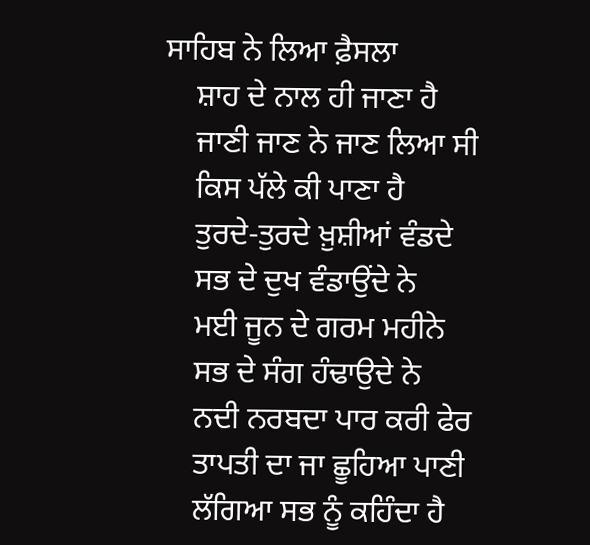ਸਾਹਿਬ ਨੇ ਲਿਆ ਫ਼ੈਸਲਾ
    ਸ਼ਾਹ ਦੇ ਨਾਲ ਹੀ ਜਾਣਾ ਹੈ
    ਜਾਣੀ ਜਾਣ ਨੇ ਜਾਣ ਲਿਆ ਸੀ
    ਕਿਸ ਪੱਲੇ ਕੀ ਪਾਣਾ ਹੈ
    ਤੁਰਦੇ-ਤੁਰਦੇ ਖ਼ੁਸ਼ੀਆਂ ਵੰਡਦੇ
    ਸਭ ਦੇ ਦੁਖ ਵੰਡਾਉਂਦੇ ਨੇ
    ਮਈ ਜੂਨ ਦੇ ਗਰਮ ਮਹੀਨੇ
    ਸਭ ਦੇ ਸੰਗ ਹੰਢਾਉਦੇ ਨੇ
    ਨਦੀ ਨਰਬਦਾ ਪਾਰ ਕਰੀ ਫੇਰ
    ਤਾਪਤੀ ਦਾ ਜਾ ਛੂਹਿਆ ਪਾਣੀ
    ਲੱਗਿਆ ਸਭ ਨੂੰ ਕਹਿੰਦਾ ਹੈ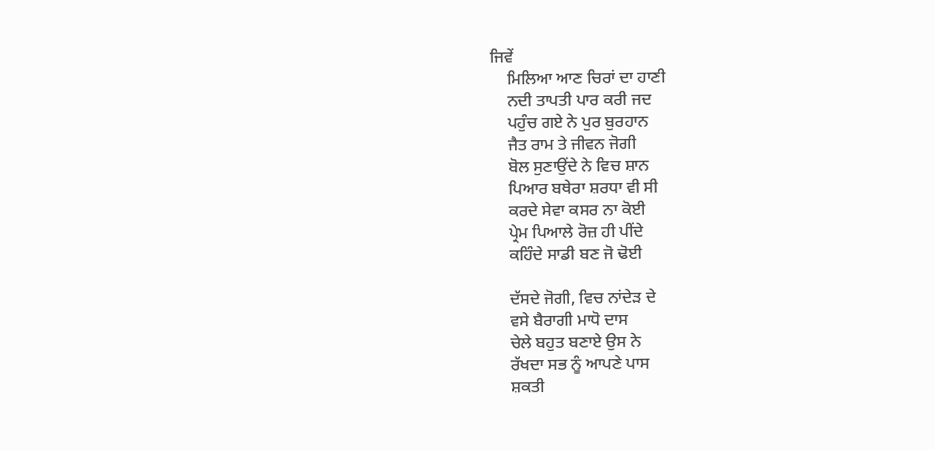ਜਿਵੇਂ
    ਮਿਲਿਆ ਆਣ ਚਿਰਾਂ ਦਾ ਹਾਣੀ
    ਨਦੀ ਤਾਪਤੀ ਪਾਰ ਕਰੀ ਜਦ
    ਪਹੁੰਚ ਗਏ ਨੇ ਪੁਰ ਬੁਰਹਾਨ
    ਜੈਤ ਰਾਮ ਤੇ ਜੀਵਨ ਜੋਗੀ
    ਬੋਲ ਸੁਣਾਉਂਦੇ ਨੇ ਵਿਚ ਸ਼ਾਨ
    ਪਿਆਰ ਬਥੇਰਾ ਸ਼ਰਧਾ ਵੀ ਸੀ
    ਕਰਦੇ ਸੇਵਾ ਕਸਰ ਨਾ ਕੋਈ
    ਪ੍ਰੇਮ ਪਿਆਲੇ ਰੋਜ਼ ਹੀ ਪੀਂਦੇ
    ਕਹਿੰਦੇ ਸਾਡੀ ਬਣ ਜੋ ਢੋਈ

    ਦੱਸਦੇ ਜੋਗੀ, ਵਿਚ ਨਾਂਦੇੜ ਦੇ
    ਵਸੇ ਬੈਰਾਗੀ ਮਾਧੋ ਦਾਸ
    ਚੇਲੇ ਬਹੁਤ ਬਣਾਏ ਉਸ ਨੇ
    ਰੱਖਦਾ ਸਭ ਨੂੰ ਆਪਣੇ ਪਾਸ
    ਸ਼ਕਤੀ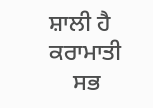ਸ਼ਾਲੀ ਹੈ ਕਰਾਮਾਤੀ
    ਸਭ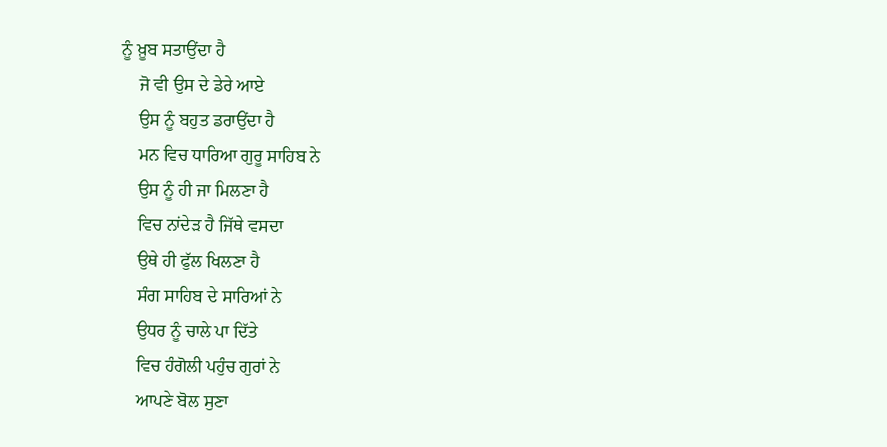ਨੂੰ ਖ਼ੂਬ ਸਤਾਉਂਦਾ ਹੈ
    ਜੋ ਵੀ ਉਸ ਦੇ ਡੇਰੇ ਆਏ
    ਉਸ ਨੂੰ ਬਹੁਤ ਡਰਾਉਂਦਾ ਹੈ
    ਮਨ ਵਿਚ ਧਾਰਿਆ ਗੁਰੂ ਸਾਹਿਬ ਨੇ
    ਉਸ ਨੂੰ ਹੀ ਜਾ ਮਿਲਣਾ ਹੈ
    ਵਿਚ ਨਾਂਦੇੜ ਹੈ ਜਿੱਥੇ ਵਸਦਾ
    ਉਥੇ ਹੀ ਫੁੱਲ ਖਿਲਣਾ ਹੈ
    ਸੰਗ ਸਾਹਿਬ ਦੇ ਸਾਰਿਆਂ ਨੇ
    ਉਧਰ ਨੂੰ ਚਾਲੇ ਪਾ ਦਿੱਤੇ
    ਵਿਚ ਹੰਗੋਲੀ ਪਹੁੰਚ ਗੁਰਾਂ ਨੇ
    ਆਪਣੇ ਬੋਲ ਸੁਣਾ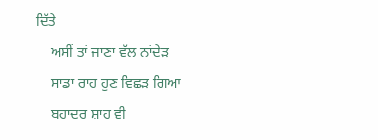ਦਿੱਤੇ
    ਅਸੀਂ ਤਾਂ ਜਾਣਾ ਵੱਲ ਨਾਂਦੇੜ
    ਸਾਡਾ ਰਾਹ ਹੁਣ ਵਿਛੜ ਗਿਆ
    ਬਹਾਦਰ ਸ਼ਾਹ ਵੀ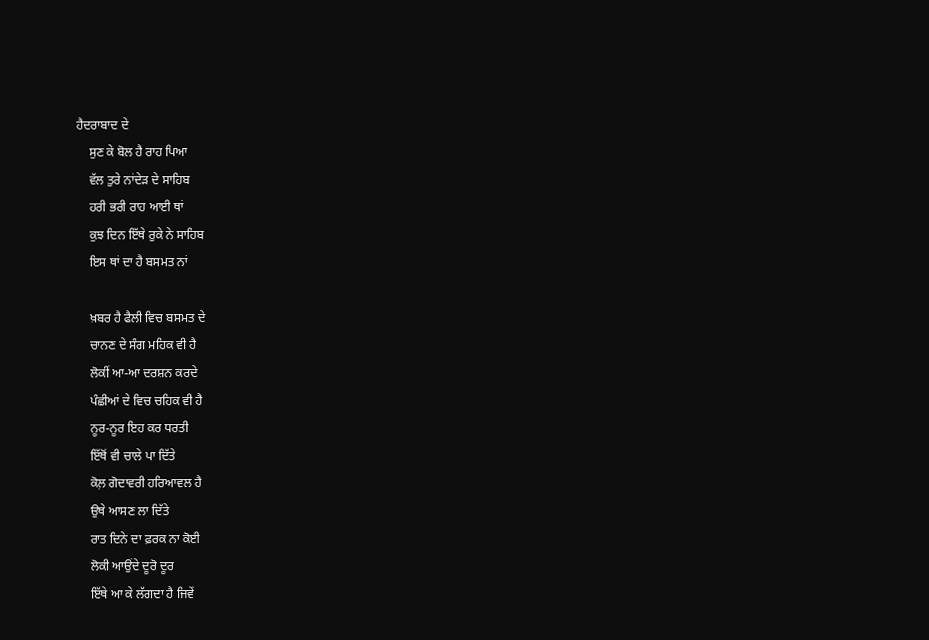ਹੈਦਰਾਬਾਦ ਦੇ
    ਸੁਣ ਕੇ ਬੋਲ ਹੈ ਰਾਹ ਪਿਆ
    ਵੱਲ ਤੁਰੇ ਨਾਂਦੇੜ ਦੇ ਸਾਹਿਬ
    ਹਰੀ ਭਰੀ ਰਾਹ ਆਈ ਥਾਂ
    ਕੁਝ ਦਿਨ ਇੱਥੇ ਰੁਕੇ ਨੇ ਸਾਹਿਬ
    ਇਸ ਥਾਂ ਦਾ ਹੈ ਬਸਮਤ ਨਾਂ

    ਖ਼ਬਰ ਹੈ ਫੈਲੀ ਵਿਚ ਬਸਮਤ ਦੇ
    ਚਾਨਣ ਦੇ ਸੰਗ ਮਹਿਕ ਵੀ ਹੈ
    ਲੋਕੀਂ ਆ-ਆ ਦਰਸ਼ਨ ਕਰਦੇ
    ਪੰਛੀਆਂ ਦੇ ਵਿਚ ਚਹਿਕ ਵੀ ਹੈ
    ਨੂਰ-ਨੂਰ ਇਹ ਕਰ ਧਰਤੀ
    ਇੱਥੋਂ ਵੀ ਚਾਲੇ ਪਾ ਦਿੱਤੇ
    ਕੋਲ਼ ਗੋਦਾਵਰੀ ਹਰਿਆਵਲ ਹੈ
    ਉਥੇ ਆਸਣ ਲਾ ਦਿੱਤੇ
    ਰਾਤ ਦਿਨੇ ਦਾ ਫ਼ਰਕ ਨਾ ਕੋਈ
    ਲੋਕੀ ਆਉਂਦੇ ਦੂਰੋ ਦੂਰ
    ਇੱਥੇ ਆ ਕੇ ਲੱਗਦਾ ਹੈ ਜਿਵੇਂ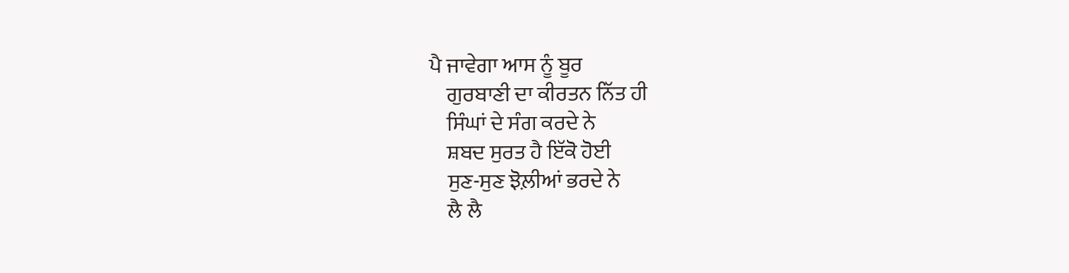ਪੈ ਜਾਵੇਗਾ ਆਸ ਨੂੰ ਬੂਰ
    ਗੁਰਬਾਣੀ ਦਾ ਕੀਰਤਨ ਨਿੱਤ ਹੀ
    ਸਿੰਘਾਂ ਦੇ ਸੰਗ ਕਰਦੇ ਨੇ
    ਸ਼ਬਦ ਸੁਰਤ ਹੈ ਇੱਕੋ ਹੋਈ
    ਸੁਣ-ਸੁਣ ਝੋਲ਼ੀਆਂ ਭਰਦੇ ਨੇ
    ਲੈ ਲੈ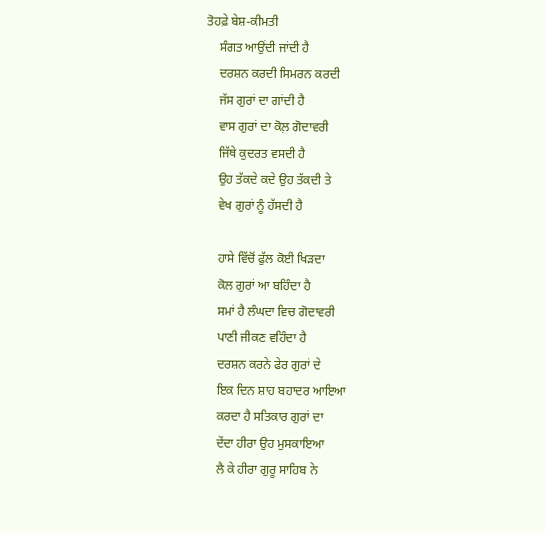ਤੋਹਫ਼ੇ ਬੇਸ਼-ਕੀਮਤੀ
    ਸੰਗਤ ਆਉਂਦੀ ਜਾਂਦੀ ਹੈ
    ਦਰਸ਼ਨ ਕਰਦੀ ਸਿਮਰਨ ਕਰਦੀ
    ਜੱਸ ਗੁਰਾਂ ਦਾ ਗਾਂਦੀ ਹੈ
    ਵਾਸ ਗੁਰਾਂ ਦਾ ਕੋਲ਼ ਗੋਦਾਵਰੀ
    ਜਿੱਥੇ ਕੁਦਰਤ ਵਸਦੀ ਹੈ
    ਉਹ ਤੱਕਦੇ ਕਦੇ ਉਹ ਤੱਕਦੀ ਤੇ
    ਵੇਖ ਗੁਰਾਂ ਨੂੰ ਹੱਸਦੀ ਹੈ

    ਹਾਸੇ ਵਿੱਚੋਂ ਫੁੱਲ ਕੋਈ ਖਿੜਦਾ
    ਕੋਲ ਗੁਰਾਂ ਆ ਬਹਿੰਦਾ ਹੈ
    ਸਮਾਂ ਹੈ ਲੰਘਦਾ ਵਿਚ ਗੋਦਾਵਰੀ
    ਪਾਣੀ ਜੀਕਣ ਵਹਿੰਦਾ ਹੈ
    ਦਰਸ਼ਨ ਕਰਨੇ ਫੇਰ ਗੁਰਾਂ ਦੇ
    ਇਕ ਦਿਨ ਸ਼ਾਹ ਬਹਾਦਰ ਆਇਆ
    ਕਰਦਾ ਹੈ ਸਤਿਕਾਰ ਗੁਰਾਂ ਦਾ
    ਦੇਂਦਾ ਹੀਰਾ ਉਹ ਮੁਸਕਾਇਆ
    ਲੈ ਕੇ ਹੀਰਾ ਗੁਰੂ ਸਾਹਿਬ ਨੇ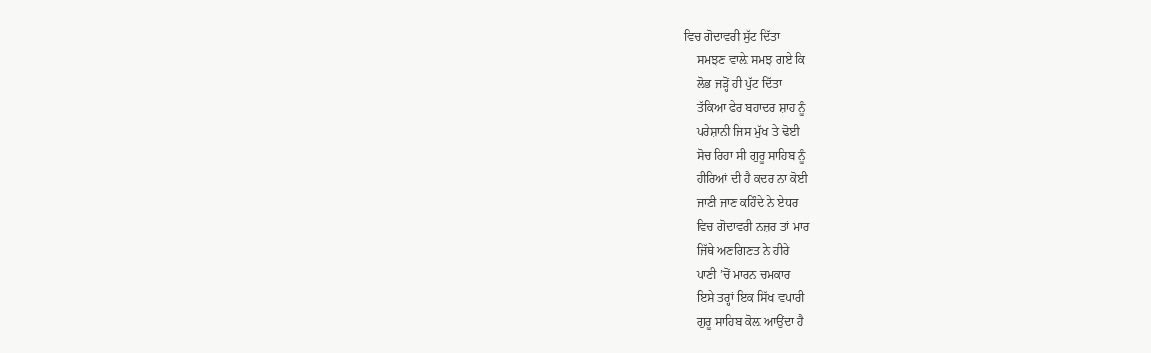ਵਿਚ ਗੋਦਾਵਰੀ ਸੁੱਟ ਦਿੱਤਾ
    ਸਮਝਣ ਵਾਲ਼ੇ ਸਮਝ ਗਏ ਕਿ
    ਲੋਭ ਜੜ੍ਹੋਂ ਹੀ ਪੁੱਟ ਦਿੱਤਾ
    ਤੱਕਿਆ ਫੇਰ ਬਹਾਦਰ ਸ਼ਾਹ ਨੂੰ
    ਪਰੇਸ਼ਾਨੀ ਜਿਸ ਮੁੱਖ ਤੇ ਢੋਈ
    ਸੋਚ ਰਿਹਾ ਸੀ ਗੁਰੂ ਸਾਹਿਬ ਨੂੰ
    ਹੀਰਿਆਂ ਦੀ ਹੈ ਕਦਰ ਨਾ ਕੋਈ
    ਜਾਣੀ ਜਾਣ ਕਹਿੰਦੇ ਨੇ ਏਧਰ
    ਵਿਚ ਗੋਦਾਵਰੀ ਨਜ਼ਰ ਤਾਂ ਮਾਰ
    ਜਿੱਥੇ ਅਣਗਿਣਤ ਨੇ ਹੀਰੇ
    ਪਾਣੀ ’ਚੋਂ ਮਾਰਨ ਚਮਕਾਰ
    ਇਸੇ ਤਰ੍ਹਾਂ ਇਕ ਸਿੱਖ ਵਪਾਰੀ
    ਗੁਰੂ ਸਾਹਿਬ ਕੋਲ਼ ਆਉਂਦਾ ਹੈ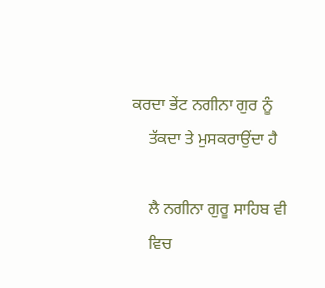ਕਰਦਾ ਭੇਂਟ ਨਗੀਨਾ ਗੁਰ ਨੂੰ
    ਤੱਕਦਾ ਤੇ ਮੁਸਕਰਾਉਂਦਾ ਹੈ

    ਲੈ ਨਗੀਨਾ ਗੁਰੂ ਸਾਹਿਬ ਵੀ
    ਵਿਚ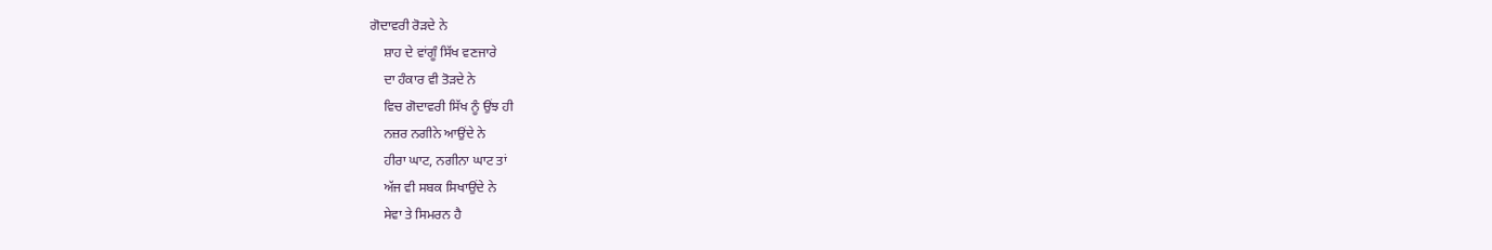ਗੋਦਾਵਰੀ ਰੋੜਦੇ ਨੇ
    ਸ਼ਾਹ ਦੇ ਵਾਂਗੂੰ ਸਿੱਖ ਵਣਜਾਰੇ
    ਦਾ ਹੰਕਾਰ ਵੀ ਤੋੜਦੇ ਨੇ
    ਵਿਚ ਗੋਦਾਵਰੀ ਸਿੱਖ ਨੂੰ ਉਂਝ ਹੀ
    ਨਜ਼ਰ ਨਗੀਨੇ ਆਉਂਦੇ ਨੇ
    ਹੀਰਾ ਘਾਟ, ਨਗੀਨਾ ਘਾਟ ਤਾਂ
    ਅੱਜ ਵੀ ਸਬਕ ਸਿਖਾਉਂਦੇ ਨੇ
    ਸੇਵਾ ਤੇ ਸਿਮਰਨ ਹੈ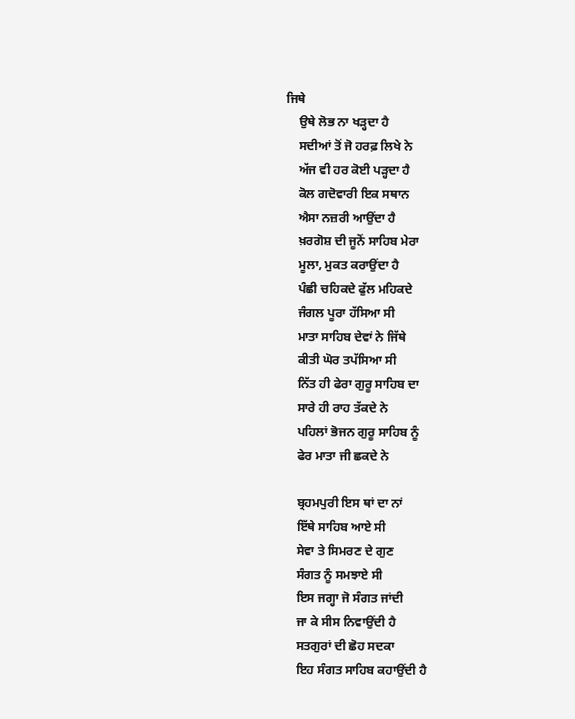ਜਿਥੇ
    ਉਥੇ ਲੋਭ ਨਾ ਖੜ੍ਹਦਾ ਹੈ
    ਸਦੀਆਂ ਤੋਂ ਜੋ ਹਰਫ਼ ਲਿਖੇ ਨੇ
    ਅੱਜ ਵੀ ਹਰ ਕੋਈ ਪੜ੍ਹਦਾ ਹੈ
    ਕੋਲ ਗਦੋਵਾਰੀ ਇਕ ਸਥਾਨ
    ਐਸਾ ਨਜ਼ਰੀ ਆਉਂਦਾ ਹੈ
    ਖ਼ਰਗੋਸ਼ ਦੀ ਜੂਨੋਂ ਸਾਹਿਬ ਮੇਰਾ
    ਮੂਲਾ, ਮੁਕਤ ਕਰਾਉਂਦਾ ਹੈ
    ਪੰਛੀ ਚਹਿਕਦੇ ਫੁੱਲ ਮਹਿਕਦੇ
    ਜੰਗਲ ਪੂਰਾ ਹੱਸਿਆ ਸੀ
    ਮਾਤਾ ਸਾਹਿਬ ਦੇਵਾਂ ਨੇ ਜਿੱਥੇ
    ਕੀਤੀ ਘੋਰ ਤਪੱਸਿਆ ਸੀ
    ਨਿੱਤ ਹੀ ਫੇਰਾ ਗੁਰੂ ਸਾਹਿਬ ਦਾ
    ਸਾਰੇ ਹੀ ਰਾਹ ਤੱਕਦੇ ਨੇ
    ਪਹਿਲਾਂ ਭੋਜਨ ਗੁਰੂ ਸਾਹਿਬ ਨੂੰ
    ਫੇਰ ਮਾਤਾ ਜੀ ਛਕਦੇ ਨੇ

    ਬ੍ਰਹਮਪੁਰੀ ਇਸ ਥਾਂ ਦਾ ਨਾਂ
    ਇੱਥੇ ਸਾਹਿਬ ਆਏ ਸੀ
    ਸੇਵਾ ਤੇ ਸਿਮਰਣ ਦੇ ਗੁਣ
    ਸੰਗਤ ਨੂੰ ਸਮਝਾਏ ਸੀ
    ਇਸ ਜਗ੍ਹਾ ਜੋ ਸੰਗਤ ਜਾਂਦੀ
    ਜਾ ਕੇ ਸੀਸ ਨਿਵਾਉਂਦੀ ਹੈ
    ਸਤਗੁਰਾਂ ਦੀ ਛੋਹ ਸਦਕਾ
    ਇਹ ਸੰਗਤ ਸਾਹਿਬ ਕਹਾਉਂਦੀ ਹੈ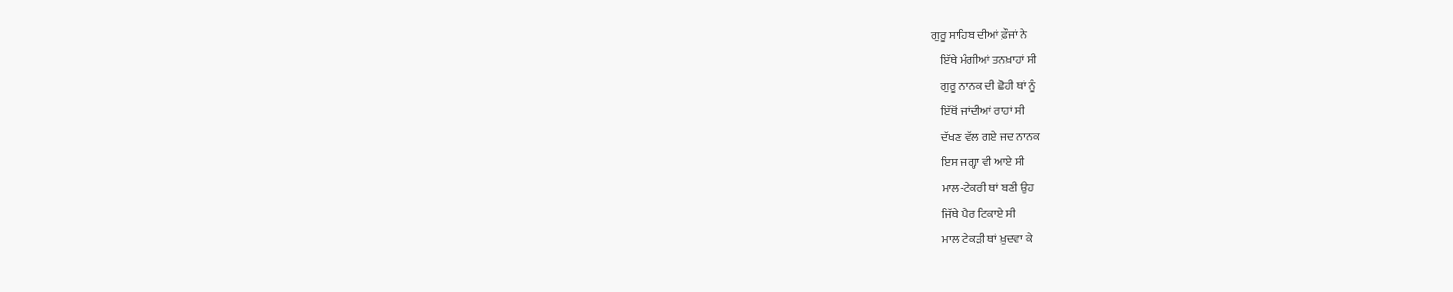ਗੁਰੂ ਸਾਹਿਬ ਦੀਆਂ ਫ਼ੌਜਾਂ ਨੇ
    ਇੱਥੇ ਮੰਗੀਆਂ ਤਨਖ਼ਾਹਾਂ ਸੀ
    ਗੁਰੂ ਨਾਨਕ ਦੀ ਛੋਹੀ ਥਾਂ ਨੂੰ
    ਇੱਥੋਂ ਜਾਂਦੀਆਂ ਰਾਹਾਂ ਸੀ
    ਦੱਖਣ ਵੱਲ ਗਏ ਜਦ ਨਾਨਕ
    ਇਸ ਜਗ੍ਹਾ ਵੀ ਆਏ ਸੀ
    ਮਾਲ-ਟੇਕਰੀ ਥਾਂ ਬਣੀ ਉਹ
    ਜਿੱਥੇ ਪੈਰ ਟਿਕਾਏ ਸੀ
    ਮਾਲ ਟੇਕੜੀ ਥਾਂ ਖ਼ੁਦਵਾ ਕੇ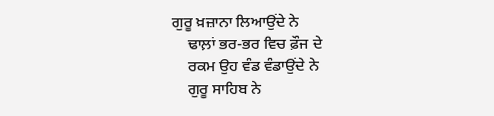ਗੁਰੂ ਖ਼ਜ਼ਾਨਾ ਲਿਆਉਂਦੇ ਨੇ
    ਢਾਲ਼ਾਂ ਭਰ-ਭਰ ਵਿਚ ਫ਼ੌਜ ਦੇ
    ਰਕਮ ਉਹ ਵੰਡ ਵੰਡਾਉਂਦੇ ਨੇ
    ਗੁਰੂ ਸਾਹਿਬ ਨੇ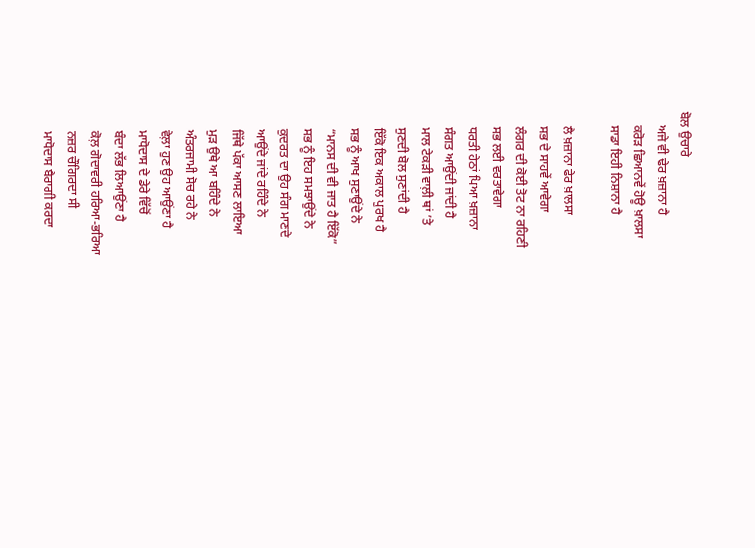ਬੋਲ ਉਚਾਰੇ
    ਅਜੇ ਵੀ ਢੇਰ ਖ਼ਜ਼ਾਨਾ ਹੈ
    ਕਰੋੜ ਛਿਆਨਵੇਂ ਹੋਊ ਖ਼ਾਲਸਾ
    ਸਾਡਾ ਇਹੀ ਨਿਸ਼ਾਨਾ ਹੈ

    ਲੈ ਖ਼ਜ਼ਾਨਾ ਫੇਰ ਖ਼ਾਲਸਾ
    ਸਭ ਦੇ ਸਾਹਵੇਂ ਆਵੇਗਾ
    ਲੰਗਰ ਦੀ ਕੋਈ ਤੋਟ ਨਾ ਰਹਿਣੀ
    ਸਭ ਲਈ ਵਰਤਾਵੇਗਾ
    ਧਰਤੀ ਹੇਠਾਂ ਪਿਆ ਖ਼ਜ਼ਾਨਾ
    ਸੰਗਤ ਆਉਂਦੀ ਜਾਂਦੀ ਹੈ
    ਮਾਲ ਟੇਕੜੀ ਵਾਲ਼ੀ ਥਾਂ ’ਤੇ
    ਸੁਣਦੀ ਬੋਲ ਸੁਣਾਂਦੀ ਹੈ
    ਇੱਕੋ ਇਕ ਅਕਾਲ ਪੁਰਖ ਹੈ
    ਸਭ ਨੂੰ ਆਖ ਸੁਣਾਉਂਦੇ ਨੇ
    “ਮਾਨਸ ਦੀ ਵੀ ਜਾਤ ਹੈ ਇੱਕੋ”
    ਸਭ ਨੂੰ ਇਹ ਸਮਝਾਉਂਦੇ ਨੇ
    ਕੁਦਰਤ ਦਾ ਉਹ ਸੰਗ ਮਾਣਦੇ
    ਆਉਂਦੇ ਜਾਂਦੇ ਰਹਿੰਦੇ ਨੇ
    ਜਿੱਥੇ ਪੱਕਾ ਆਸਣ ਲਾਇਆ
    ਮੁੜ ਉਥੇ ਆ ਬਹਿੰਦੇ ਨੇ
    ਅੰਤਰਜਾਮੀ ਸੋਚ ਰਹੇ ਨੇ
    ਵੇਲ਼ਾ ਹੁਣ ਉਹ ਆਉਂਣਾ ਹੈ
    ਮਾਧੋਦਾਸ ਦੇ ਡੇਰੇ ਵਿੱਚੋਂ
    ਬੰਦਾ ਲੱਭ ਲਿਆਉਂਣਾ ਹੈ
    ਕੋਲ਼ ਗੋਦਾਵਰੀ ਹਰਿਆ-ਭਰਿਆ
    ਨਜ਼ਰ ਚੌਗਿਰਦਾ ਸੀ
    ਮਾਧੋਦਾਸ ਬੈਰਾਗੀ ਕਰਦਾ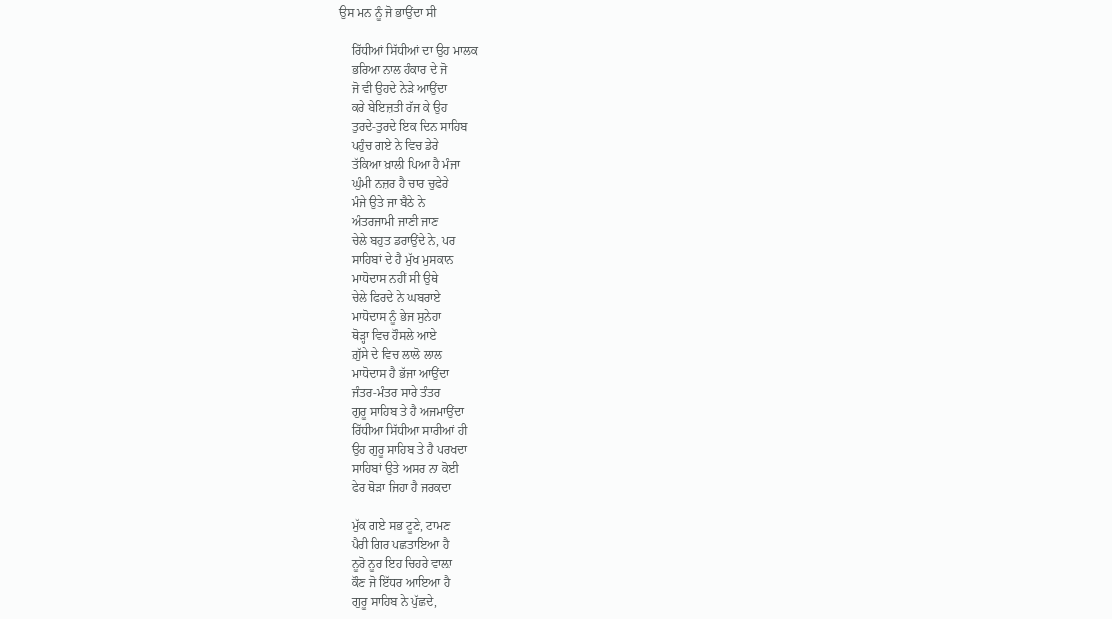ਉਸ ਮਨ ਨੂੰ ਜੋ ਭਾਉਂਦਾ ਸੀ

    ਰਿੱਧੀਆਂ ਸਿੱਧੀਆਂ ਦਾ ਉਹ ਮਾਲਕ
    ਭਰਿਆ ਨਾਲ ਹੰਕਾਰ ਦੇ ਜੋ
    ਜੋ ਵੀ ਉਹਦੇ ਨੇੜੇ ਆਉਂਦਾ
    ਕਰੇ ਬੇਇਜ਼ਤੀ ਰੱਜ ਕੇ ਉਹ
    ਤੁਰਦੇ-ਤੁਰਦੇ ਇਕ ਦਿਨ ਸਾਹਿਬ
    ਪਹੁੰਚ ਗਏ ਨੇ ਵਿਚ ਡੇਰੇ
    ਤੱਕਿਆ ਖ਼ਾਲੀ ਪਿਆ ਹੈ ਮੰਜਾ
    ਘੁੰਮੀ ਨਜ਼ਰ ਹੈ ਚਾਰ ਚੁਫੇਰੇ
    ਮੰਜੇ ਉਤੇ ਜਾ ਬੈਠੇ ਨੇ
    ਅੰਤਰਜਾਮੀ ਜਾਣੀ ਜਾਣ
    ਚੇਲੇ ਬਹੁਤ ਡਰਾਉਂਦੇ ਨੇ, ਪਰ
    ਸਾਹਿਬਾਂ ਦੇ ਹੈ ਮੁੱਖ ਮੁਸਕਾਨ
    ਮਾਧੋਦਾਸ ਨਹੀਂ ਸੀ ਉਥੇ
    ਚੇਲੇ ਫਿਰਦੇ ਨੇ ਘਬਰਾਏ
    ਮਾਧੋਦਾਸ ਨੂੰ ਭੇਜ ਸੁਨੇਹਾ
    ਥੋੜ੍ਹਾ ਵਿਚ ਹੌਸਲੇ ਆਏ
    ਗ਼ੁੱਸੇ ਦੇ ਵਿਚ ਲਾਲੋ ਲਾਲ
    ਮਾਧੋਦਾਸ ਹੈ ਭੱਜਾ ਆਉਂਦਾ
    ਜੰਤਰ-ਮੰਤਰ ਸਾਰੇ ਤੰਤਰ
    ਗੁਰੂ ਸਾਹਿਬ ਤੇ ਹੈ ਅਜਮਾਉਂਦਾ
    ਰਿੱਧੀਆ ਸਿੱਧੀਆ ਸਾਰੀਆਂ ਹੀ
    ਉਹ ਗੁਰੂ ਸਾਹਿਬ ਤੇ ਹੈ ਪਰਖਦਾ
    ਸਾਹਿਬਾਂ ਉਤੇ ਅਸਰ ਨਾ ਕੋਈ
    ਫੇਰ ਥੋੜਾ ਜਿਹਾ ਹੈ ਜਰਕਦਾ

    ਮੁੱਕ ਗਏ ਸਭ ਟੂਣੇ, ਟਾਮਣ
    ਪੈਰੀ ਗਿਰ ਪਛਤਾਇਆ ਹੈ
    ਨੂਰੋ ਨੂਰ ਇਹ ਚਿਹਰੇ ਵਾਲ਼ਾ
    ਕੌਣ ਜੋ ਇੱਧਰ ਆਇਆ ਹੈ
    ਗੁਰੂ ਸਾਹਿਬ ਨੇ ਪੁੱਛਦੇ,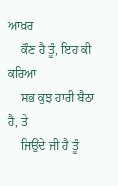ਆਖ਼ਰ
    ਕੌਣ ਹੈ ਤੂੰ, ਇਹ ਕੀ ਕਰਿਆ
    ਸਭ ਕੁਝ ਹਾਰੀ ਬੈਠਾ ਹੈ, ਤੇ
    ਜਿਉਂਦੇ ਜੀ ਹੈ ਤੂੰ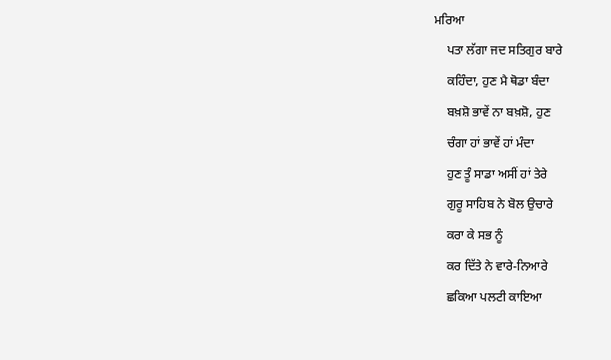ਮਰਿਆ
    ਪਤਾ ਲੱਗਾ ਜਦ ਸਤਿਗੁਰ ਬਾਰੇ
    ਕਹਿੰਦਾ, ਹੁਣ ਮੈ ਥੋਡਾ ਬੰਦਾ
    ਬਖ਼ਸ਼ੋ ਭਾਵੇਂ ਨਾ ਬਖ਼ਸ਼ੋ, ਹੁਣ
    ਚੰਗਾ ਹਾਂ ਭਾਵੇਂ ਹਾਂ ਮੰਦਾ
    ਹੁਣ ਤੂੰ ਸਾਡਾ ਅਸੀਂ ਹਾਂ ਤੇਰੇ
    ਗੁਰੂ ਸਾਹਿਬ ਨੇ ਬੋਲ ਉਚਾਰੇ
    ਕਰਾ ਕੇ ਸਭ ਨੂੰ
    ਕਰ ਦਿੱਤੇ ਨੇ ਵਾਰੇ-ਨਿਆਰੇ
    ਛਕਿਆ ਪਲਟੀ ਕਾਇਆ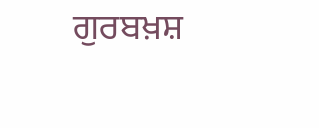ਗੁਰਬਖ਼ਸ਼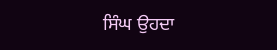ਸਿੰਘ ਉਹਦਾ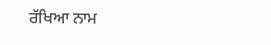ਰੱਖਿਆ ਨਾਮ